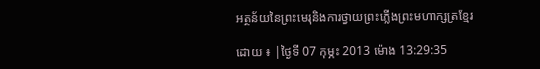អត្ថន័យនៃព្រះមេរុនិងការថ្វាយព្រះភ្លើងព្រះមហាក្សត្រខ្មែរ

ដោយ ៖ |ថ្ងៃទី 07 កុម្ភះ 2013 ម៉ោង 13:29:35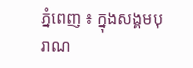ភ្នំពេញ ៖ ក្នុងសង្គមបុរាណ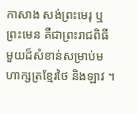កាសាង សង់ព្រះមេរុ ឬព្រះមេន គឺជាព្រះរាជពិធីមួយដ៏សំខាន់សម្រាប់មហាក្សត្រខ្មែរថៃ និងឡាវ ។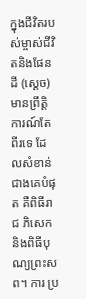ក្នុងជីវិតរបស់ម្ចាស់ជីវិតនិងផែនដី (ស្ដេច) មានព្រឹត្ដិការណ៍តែពីរទេ ដែលសំខាន់ជាងគេបំផុត គឺពិធីរាជ ភិសេក និងពិធីបុណ្យព្រះសព។ ការ ប្រ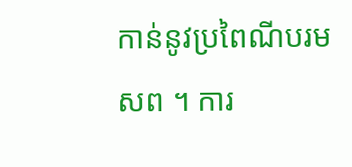កាន់នូវប្រពៃណីបរមសព ។ ការ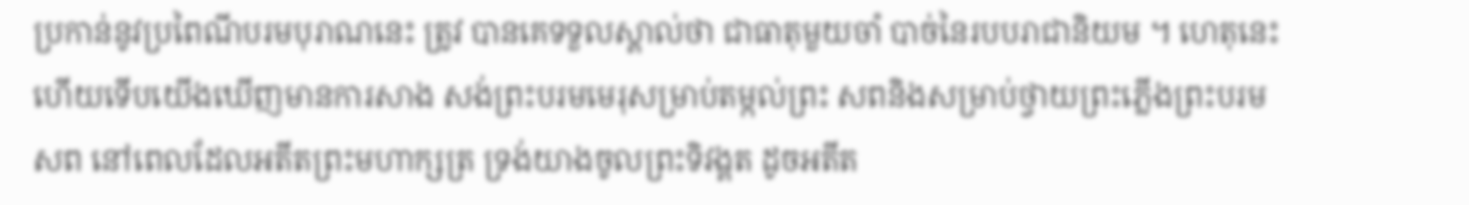ប្រកាន់នូវប្រពៃណីបរមបុរាណនេះ ត្រូវ បានគេទទួលស្គាល់ថា ជាធាតុមួយចាំ បាច់នៃរបបរាជានិយម ។ ហេតុនេះ ហើយទើបយើងឃើញមានការសាង សង់ព្រះបរមមេរុសម្រាប់តម្កល់ព្រះ សពនិងសម្រាប់ថ្វាយព្រះភ្លើងព្រះបរម សព នៅពេលដែលអតីតព្រះមហាក្សត្រ ទ្រង់យាងចូលព្រះទិវង្គត ដូចអតីត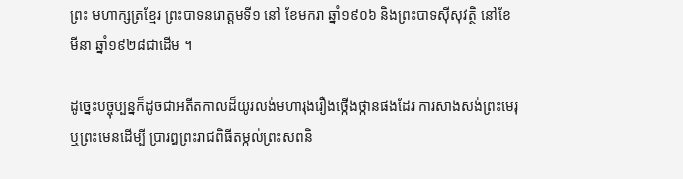ព្រះ មហាក្សត្រខ្មែរ ព្រះបាទនរោត្ដមទី១ នៅ ខែមករា ឆ្នាំ១៩០៦ និងព្រះបាទស៊ីសុវត្ថិ នៅខែមីនា ឆ្នាំ១៩២៨ជាដើម ។

ដូច្នេះបច្ចុប្បន្នក៏ដូចជាអតីតកាលដ៏យូរលង់មហារុងរឿងថ្កើងថ្កានផងដែរ ការសាងសង់ព្រះមេរុ ឬព្រះមេនដើម្បី ប្រារឰព្រះរាជពិធីតម្កល់ព្រះសពនិ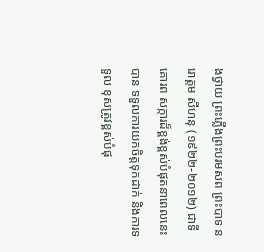ងថ្វាយ ព្រះភ្លើងព្រះបរមសព ព្រះបាទ នរោត្ដម សីហនុ (១៩២២-២០១២) ជាទីគោរព សក្ការដ៏ខ្ពង់ខ្ពស់បំផុតនាពេលនេះ បាន ទទួលការយកចិត្ដទុកដាក់ និងការទទួល ខុសត្រូវខ្ពស់បំផុ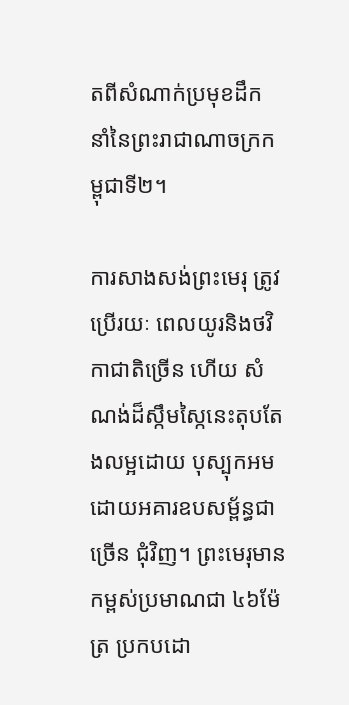តពីសំណាក់ប្រមុខដឹក នាំនៃព្រះរាជាណាចក្រកម្ពុជាទី២។

ការសាងសង់ព្រះមេរុ ត្រូវប្រើរយៈ ពេលយូរនិងថវិកាជាតិច្រើន ហើយ សំណង់ដ៏ស្កឹមស្កៃនេះតុបតែងលម្អដោយ បុស្បុកអមដោយអគារឧបសម្ព័ន្ធជាច្រើន ជុំវិញ។ ព្រះមេរុមានកម្ពស់ប្រមាណជា ៤៦ម៉ែត្រ ប្រកបដោ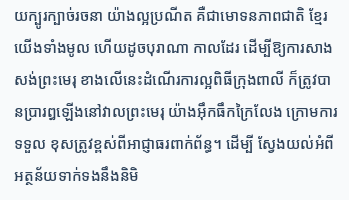យក្បូរក្បាច់រចនា យ៉ាងល្អប្រណីត គឺជាមោទនភាពជាតិ ខ្មែរយើងទាំងមូល ហើយដូចបុរាណា កាលដែរ ដើម្បីឱ្យការសាងសង់ព្រះមេរុ ខាងលើនេះដំណើរការល្អពិធីក្រុងពាលី ក៏ត្រូវបានប្រារឰឡើងនៅវាលព្រះមេរុ យ៉ាងអ៊ឹកធឹកក្រៃលែង ក្រោមការទទួល ខុសត្រូវខ្ពស់ពីអាជ្ញាធរពាក់ព័ន្ធ។ ដើម្បី ស្វែងយល់អំពីអត្ថន័យទាក់ទងនឹងនិមិ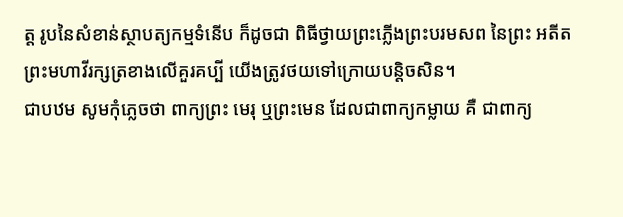ត្ដ រូបនៃសំខាន់ស្ថាបត្យកម្មទំនើប ក៏ដូចជា ពិធីថ្វាយព្រះភ្លើងព្រះបរមសព នៃព្រះ អតីតព្រះមហាវីរក្សត្រខាងលើគួរគប្បី យើងត្រូវថយទៅក្រោយបន្ដិចសិន។
ជាបឋម សូមកុំភ្លេចថា ពាក្យព្រះ មេរុ ឬព្រះមេន ដែលជាពាក្យកម្លាយ គឺ ជាពាក្យ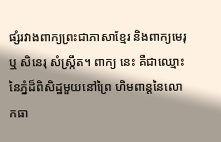ផ្សំរវាងពាក្យព្រះជាភាសាខ្មែរ និងពាក្យមេរុ ឬ សិនេរុ សំស្ក្រឹត។ ពាក្យ នេះ គឺជាឈ្មោះនៃភ្នំដ៏ពិសិដ្ឋមួយនៅព្រៃ ហិមពាន្ដនៃលោកធា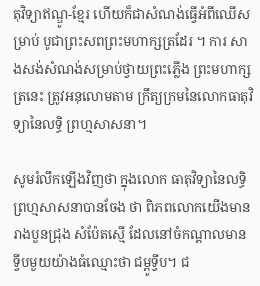តុវិទ្យាឥណ្ឌូ-ខ្មែរ ហើយក៏ជាសំណង់ធ្វើអំពីឈើសម្រាប់ បូជាព្រះសពព្រះមហាក្សត្រដែរ ។ ការ សាងសង់សំណង់សម្រាប់ថ្វាយព្រះភ្លើង ព្រះមហាក្សត្រនេះ ត្រូវអនុលោមតាម ក្រឹត្យក្រមនៃលោកធាតុវិទ្យានៃលទ្ធិ ព្រហ្មសាសនា។

សូមរំលឹកឡើងវិញថា ក្នុងលោក ធាតុវិទ្យានៃលទ្ធិព្រហ្មសាសនាបានចែង ថា ពិភពលោកយើងមានរាងបួនជ្រុង សំប៉ែតស្មើ ដែលនៅចំកណ្ដាលមាន ទ្វីបមួយយ៉ាងធំឈ្មោះថា ជម្ពូទ្វីប។ ជ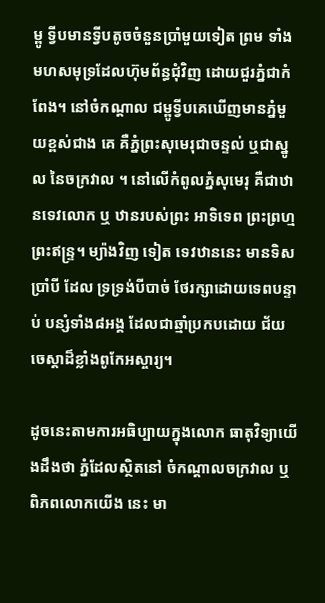ម្ពូ ទ្វីបមានទ្វីបតូចចំនួនប្រាំមួយទៀត ព្រម ទាំងមហសមុទ្រដែលហ៊ុមព័ន្ធជុំវិញ ដោយជួរភ្នំជាកំពែង។ នៅចំកណ្ដាល ជម្ពូទ្វីបគេឃើញមានភ្នំមួយខ្ពស់ជាង គេ គឺភ្នំព្រះសុមេរុជាចន្ទល់ ឬជាស្នូល នៃចក្រវាល ។ នៅលើកំពូលភ្នំសុមេរុ គឺជាឋានទេវលោក ឬ ឋានរបស់ព្រះ អាទិទេព ព្រះព្រហ្ម ព្រះឥន្ទ្រ។ ម្យ៉ាងវិញ ទៀត ទេវឋាននេះ មានទិសប្រាំបី ដែល ទ្រទ្រង់បីបាច់ ថែរក្សាដោយទេពបន្ទាប់ បន្សំទាំង៨អង្គ ដែលជាឆ្មាំប្រកបដោយ ជ័យចេស្ដាដ៏ខ្លាំងពូកែអស្ចារ្យ។

ដូចនេះតាមការអធិប្បាយក្នុងលោក ធាតុវិទ្យាយើងដឹងថា ភ្នំដែលស្ថិតនៅ ចំកណ្ដាលចក្រវាល ឬពិភពលោកយើង នេះ មា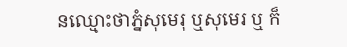នឈ្មោះថាភ្នំសុមេរុ ឬសុមេរ ឬ ក៏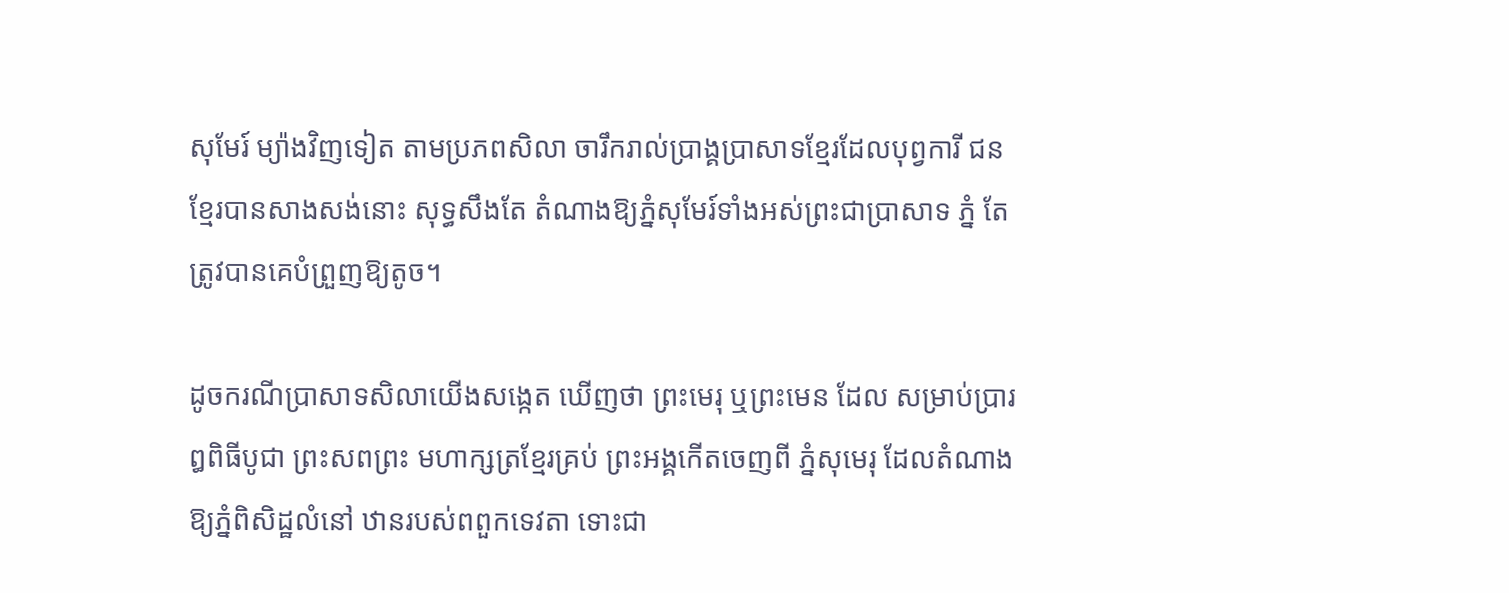សុមែរ៍ ម្យ៉ាងវិញទៀត តាមប្រភពសិលា ចារឹករាល់ប្រាង្គប្រាសាទខ្មែរដែលបុព្វការី ជនខ្មែរបានសាងសង់នោះ សុទ្ធសឹងតែ តំណាងឱ្យភ្នំសុមែរ៍ទាំងអស់ព្រះជាប្រាសាទ ភ្នំ តែត្រូវបានគេបំព្រួញឱ្យតូច។

ដូចករណីប្រាសាទសិលាយើងសង្កេត ឃើញថា ព្រះមេរុ ឬព្រះមេន ដែល សម្រាប់ប្រារឰពិធីបូជា ព្រះសពព្រះ មហាក្សត្រខ្មែរគ្រប់ ព្រះអង្គកើតចេញពី ភ្នំសុមេរុ ដែលតំណាងឱ្យភ្នំពិសិដ្ឋលំនៅ ឋានរបស់ពពួកទេវតា ទោះជា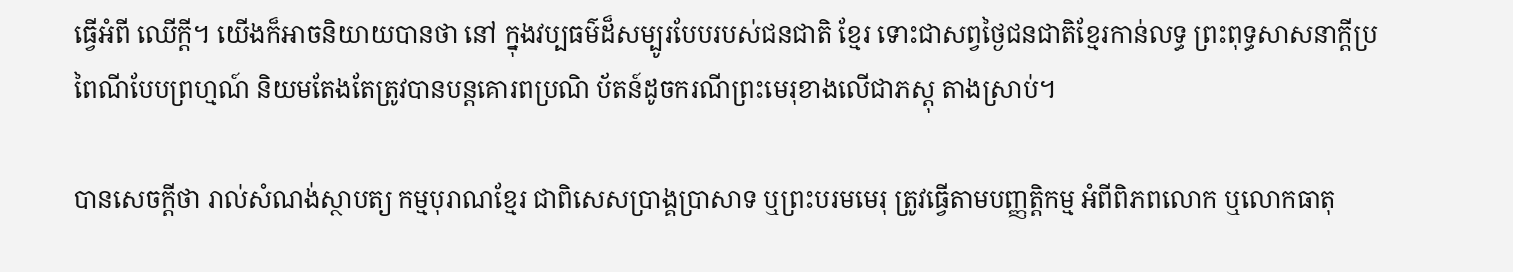ធ្វើអំពី ឈើក្ដី។ យើងក៏អាចនិយាយបានថា នៅ ក្នុងវប្បធម៌ដ៏សម្បូរបែបរបស់ជនជាតិ ខ្មែរ ទោះជាសព្វថ្ងៃជនជាតិខ្មែរកាន់លទ្ធ ព្រះពុទ្ធសាសនាក្ដីប្រពៃណីបែបព្រហ្មណ៍ និយមតែងតែត្រូវបានបន្ដគោរពប្រណិ ប័តន៍ដូចករណីព្រះមេរុខាងលើជាភស្ដុ តាងស្រាប់។

បានសេចក្ដីថា រាល់សំណង់ស្ថាបត្យ កម្មបុរាណខ្មែរ ជាពិសេសប្រាង្គប្រាសាទ ឬព្រះបរមមេរុ ត្រូវធ្វើតាមបញ្ញត្ដិកម្ម អំពីពិភពលោក ឬលោកធាតុ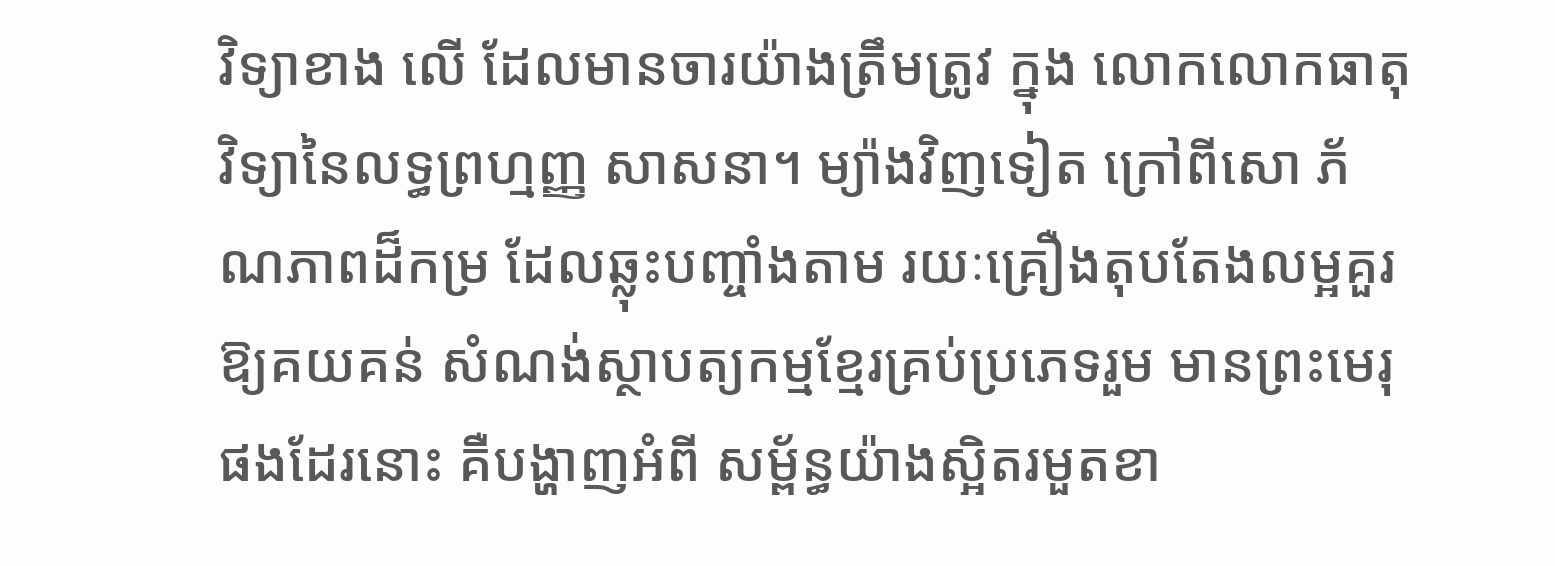វិទ្យាខាង លើ ដែលមានចារយ៉ាងត្រឹមត្រូវ ក្នុង លោកលោកធាតុវិទ្យានៃលទ្ធព្រហ្មញ្ញ សាសនា។ ម្យ៉ាងវិញទៀត ក្រៅពីសោ ភ័ណភាពដ៏កម្រ ដែលឆ្លុះបញ្ចាំងតាម រយៈគ្រឿងតុបតែងលម្អគួរឱ្យគយគន់ សំណង់ស្ថាបត្យកម្មខ្មែរគ្រប់ប្រភេទរួម មានព្រះមេរុផងដែរនោះ គឺបង្ហាញអំពី សម្ព័ន្ធយ៉ាងស្អិតរមួតខា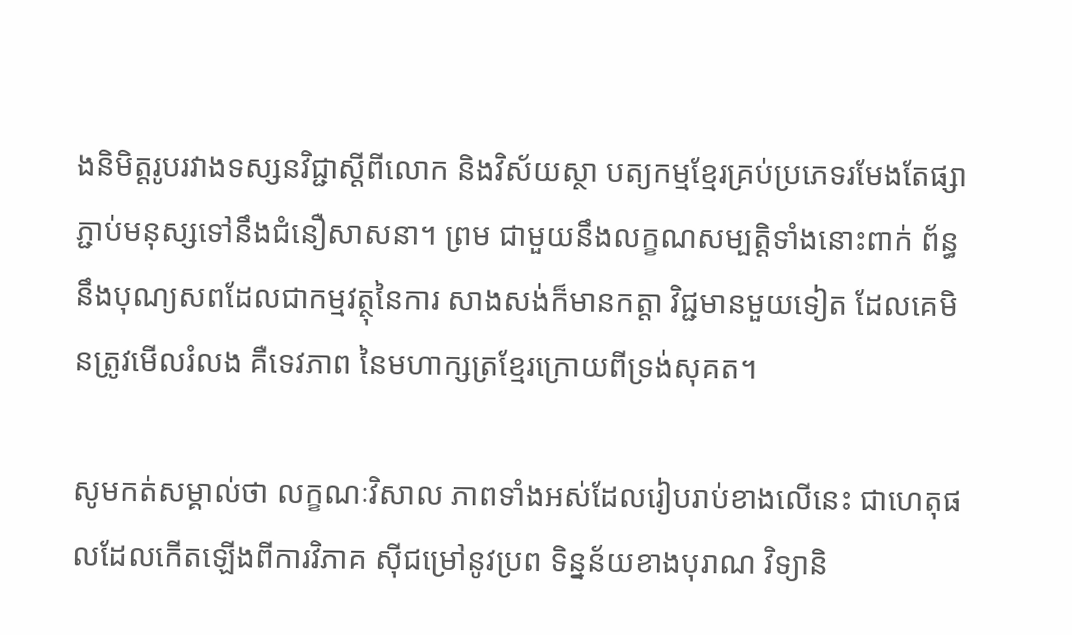ងនិមិត្ដរូបរវាងទស្សនវិជ្ជាស្ដីពីលោក និងវិស័យស្ថា បត្យកម្មខ្មែរគ្រប់ប្រភេទរមែងតែផ្សា ភ្ជាប់មនុស្សទៅនឹងជំនឿសាសនា។ ព្រម ជាមួយនឹងលក្ខណសម្បត្ដិទាំងនោះពាក់ ព័ន្ធនឹងបុណ្យសពដែលជាកម្មវត្ថុនៃការ សាងសង់ក៏មានកត្ដា វិជ្ជមានមួយទៀត ដែលគេមិនត្រូវមើលរំលង គឺទេវភាព នៃមហាក្សត្រខ្មែរក្រោយពីទ្រង់សុគត។

សូមកត់សម្គាល់ថា លក្ខណៈវិសាល ភាពទាំងអស់ដែលរៀបរាប់ខាងលើនេះ ជាហេតុផលដែលកើតឡើងពីការវិភាគ ស៊ីជម្រៅនូវប្រព ទិន្នន័យខាងបុរាណ វិទ្យានិ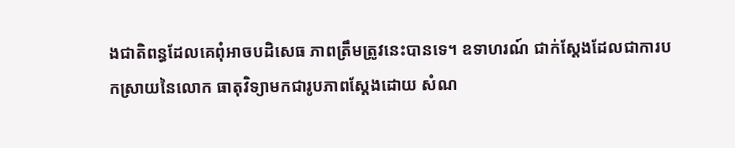ងជាតិពន្ធដែលគេពុំអាចបដិសេធ ភាពត្រឹមត្រូវនេះបានទេ។ ឧទាហរណ៍ ជាក់ស្ដែងដែលជាការបកស្រាយនៃលោក ធាតុវិទ្យាមកជារូបភាពស្ដែងដោយ សំណ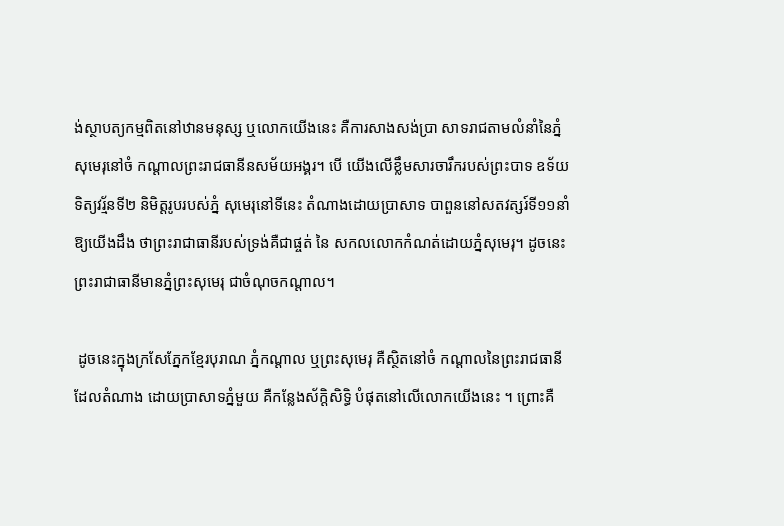ង់ស្ថាបត្យកម្មពិតនៅឋានមនុស្ស ឬលោកយើងនេះ គឺការសាងសង់ប្រា សាទរាជតាមលំនាំនៃភ្នំសុមេរុនៅចំ កណ្ដាលព្រះរាជធានីនសម័យអង្គរ។ បើ យើងលើខ្លឹមសារចារឹករបស់ព្រះបាទ ឧទ័យទិត្យវរ្ម័នទី២ និមិត្ដរូបរបស់ភ្នំ សុមេរុនៅទីនេះ តំណាងដោយប្រាសាទ បាពួននៅសតវត្សរ៍ទី១១នាំឱ្យយើងដឹង ថាព្រះរាជាធានីរបស់ទ្រង់គឺជាផ្ចត់ នៃ សកលលោកកំណត់ដោយភ្នំសុមេរុ។ ដូចនេះព្រះរាជាធានីមានភ្នំព្រះសុមេរុ ជាចំណុចកណ្ដាល។

 ដូចនេះក្នុងក្រសែភ្នែកខ្មែរបុរាណ ភ្នំកណ្ដាល ឬព្រះសុមេរុ គឺស្ថិតនៅចំ កណ្ដាលនៃព្រះរាជធានីដែលតំណាង ដោយប្រាសាទភ្នំមួយ គឺកន្លែងស័ក្ដិសិទ្ធិ បំផុតនៅលើលោកយើងនេះ ។ ព្រោះគឺ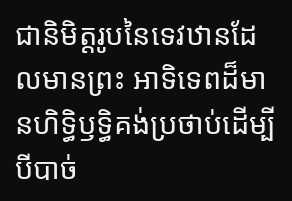ជានិមិត្ដរូបនៃទេវឋានដែលមានព្រះ អាទិទេពដ៏មានហិទ្ធិឫទ្ធិគង់ប្រថាប់ដើម្បី បីបាច់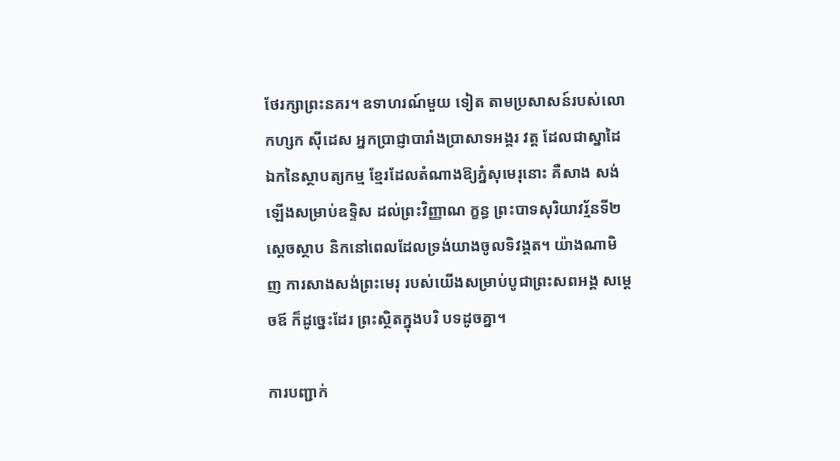ថែរក្សាព្រះនគរ។ ឧទាហរណ៍មួយ ទៀត តាមប្រសាសន៍របស់លោកហ្សក ស៊ីដេស អ្នកប្រាជ្ញាបារាំងប្រាសាទអង្គរ វត្ដ ដែលជាស្នាដៃឯកនៃស្ថាបត្យកម្ម ខ្មែរដែលតំណាងឱ្យភ្នំសុមេរុនោះ គឺសាង សង់ឡើងសម្រាប់ឧទ្ទិស ដល់ព្រះវិញ្ញាណ ក្ខន្ធ ព្រះបាទសុរិយាវរ្ម័នទី២ស្ដេចស្ថាប និកនៅពេលដែលទ្រង់យាងចូលទិវង្គត។ យ៉ាងណាមិញ ការសាងសង់ព្រះមេរុ របស់យើងសម្រាប់បូជាព្រះសពអង្គ សម្ដេចឪ ក៏ដូច្នេះដែរ ព្រះស្ថិតក្នុងបរិ បទដូចគ្នា។

ការបញ្ជាក់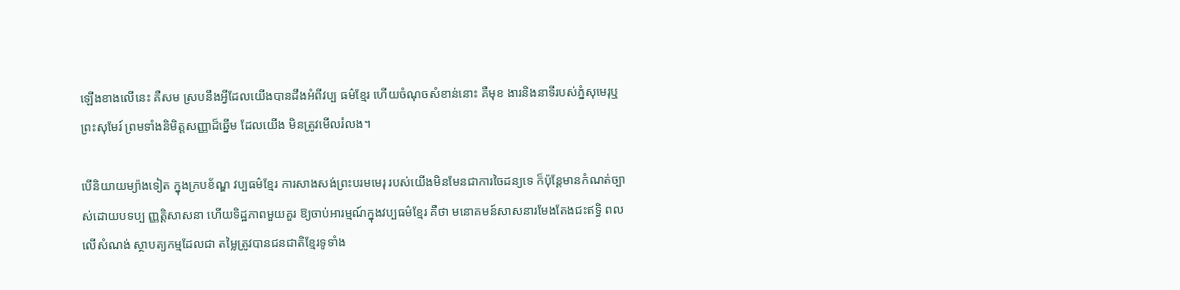ឡើងខាងលើនេះ គឺសម ស្របនឹងអ្វីដែលយើងបានដឹងអំពីវប្ប ធម៌ខ្មែរ ហើយចំណុចសំខាន់នោះ គឺមុខ ងារនិងនាទីរបស់ភ្នំសុមេរុឬព្រះសុមែរ៍ ព្រមទាំងនិមិត្ដសញ្ញាដ៏ឆ្នើម ដែលយើង មិនត្រូវមើលរំលង។

បើនិយាយម្យ៉ាងទៀត ក្នុងក្របខ័ណ្ឌ វប្បធម៌ខ្មែរ ការសាងសង់ព្រះបរមមេរុ របស់យើងមិនមែនជាការចៃដន្យទេ ក៏ប៉ុន្ដែមានកំណត់ច្បាស់ដោយបទប្ប ញ្ញត្ដិសាសនា ហើយទិដ្ឋភាពមួយគួរ ឱ្យចាប់អារម្មណ៍ក្នុងវប្បធម៌ខ្មែរ គឺថា មនោគមន៍សាសនារមែងតែងជះឥទ្ធិ ពលលើសំណង់ ស្ថាបត្យកម្មដែលជា តម្លៃត្រូវបានជនជាតិខ្មែរទូទាំង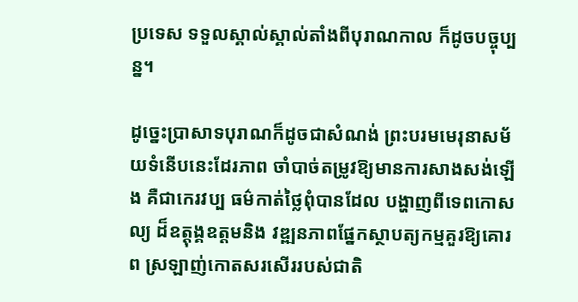ប្រទេស ទទួលស្គាល់ស្គាល់តាំងពីបុរាណកាល ក៏ដូចបច្ចុប្បន្ន។

ដូច្នេះប្រាសាទបុរាណក៏ដូចជាសំណង់ ព្រះបរមមេរុនាសម័យទំនើបនេះដែរភាព ចាំបាច់តម្រូវឱ្យមានការសាងសង់ឡើង គឺជាកេរវប្ប ធម៌កាត់ថ្លៃពុំបានដែល បង្ហាញពីទេពកោសល្យ ដ៏ឧត្ដុង្គឧត្ដមនិង វឌ្ឍនភាពផ្នែកស្ថាបត្យកម្មគួរឱ្យគោរព ស្រឡាញ់កោតសរសើររបស់ជាតិ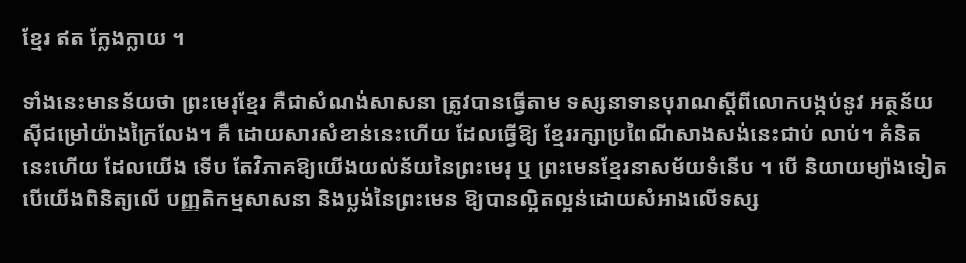ខ្មែរ ឥត ក្លែងក្លាយ ។

ទាំងនេះមានន័យថា ព្រះមេរុខ្មែរ គឺជាសំណង់សាសនា ត្រូវបានធ្វើតាម ទស្សនាទានបុរាណស្ដីពីលោកបង្កប់នូវ អត្ថន័យស៊ីជម្រៅយ៉ាងក្រៃលែង។ គឺ ដោយសារសំខាន់នេះហើយ ដែលធ្វើឱ្យ ខ្មែររក្សាប្រពៃណីសាងសង់នេះជាប់ លាប់។ គំនិតនេះហើយ ដែលយើង ទើប តែវិភាគឱ្យយើងយល់ន័យនៃព្រះមេរុ ឬ ព្រះមេនខ្មែរនាសម័យទំនើប ។ បើ និយាយម្យ៉ាងទៀត បើយើងពិនិត្យលើ បញ្ញតិកម្មសាសនា និងប្លង់នៃព្រះមេន ឱ្យបានល្អិតល្អន់ដោយសំអាងលើទស្ស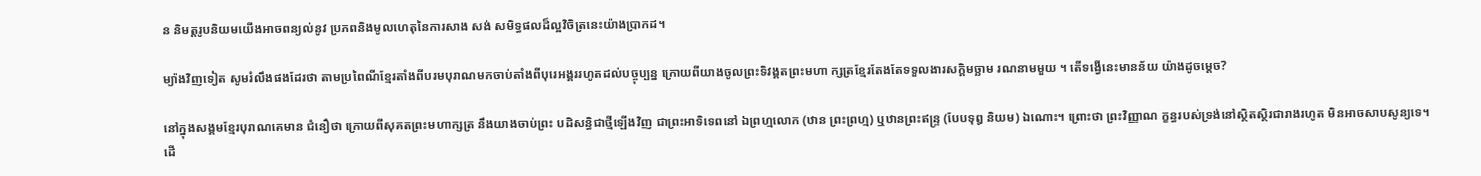ន និមត្ដរូបនិយមយើងអាចពន្យល់នូវ ប្រភពនិងមូលហេតុនៃការសាង សង់ សមិទ្ធផលដ៏ល្អវិចិត្រនេះយ៉ាងប្រាកដ។

ម្យ៉ាងវិញទៀត សូមរំលឹងផងដែរថា តាមប្រពៃណីខ្មែរតាំងពីបរមបុរាណមកចាប់តាំងពីបុរេអង្គររហូតដល់បច្ចុប្បន្ន ក្រោយពីយាងចូលព្រះទិវង្គតព្រះមហា ក្សត្រខ្មែរតែងតែទទួលងារសក្ដិមច្ឆាម រណនាមមួយ ។ តើទង្វើនេះមានន័យ យ៉ាងដូចម្ដេច?

នៅក្នុងសង្គមខ្មែរបុរាណគេមាន ជំនឿថា ក្រោយពីសុគតព្រះមហាក្សត្រ នឹងយាងចាប់ព្រះ បដិសន្ធិជាថ្មីឡើងវិញ ជាព្រះអាទិទេពនៅ ឯព្រហ្មលោក (ឋាន ព្រះព្រហ្ម) ឬឋានព្រះឥន្ទ្រ (បែបទុឰ និយម) ឯណោះ។ ព្រោះថា ព្រះវិញ្ញាណ ក្ខន្ធរបស់ទ្រង់នៅស្ថិតស្ថិរជារាងរហូត មិនអាចសាបសូន្យទេ។ ដើ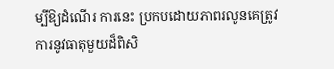ម្បីឱ្យដំណើរ ការនេះ ប្រកបដោយភាពរលូនគេត្រូវ ការនូវធាតុមួយដ៏ពិសិ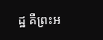ដ្ឋ គឺព្រះអ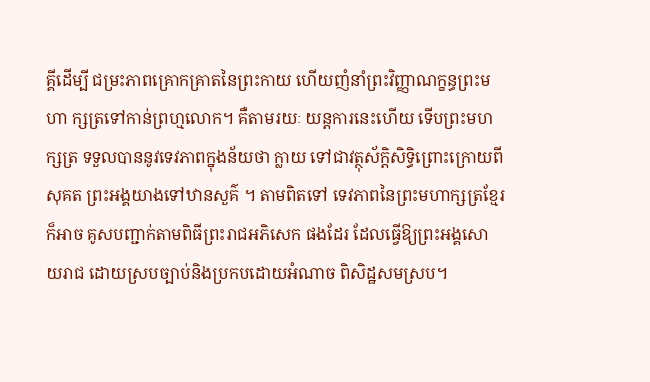គ្គីដើម្បី ជម្រះភាពគ្រោកគ្រាតនៃព្រះកាយ ហើយញំនាំព្រះវិញ្ញាណក្ខន្ធព្រះមហា ក្សត្រទៅកាន់ព្រហ្មលោក។ គឺតាមរយៈ យន្ដការនេះហើយ ទើបព្រះមហក្សត្រ ទទួលបាននូវទេវភាពក្នុងន័យថា ក្លាយ ទៅជាវត្ថុស័ក្ដិសិទ្ធិព្រោះក្រោយពីសុគត ព្រះអង្គយាងទៅឋានសួគ៌ ។ តាមពិតទៅ ទេវភាពនៃព្រះមហាក្សត្រខ្មែរ ក៏អាច គូសបញ្ជាក់តាមពិធីព្រះរាជអភិសេក ផងដែរ ដែលធ្វើឱ្យព្រះអង្គសោយរាជ ដោយស្របច្បាប់និងប្រកបដោយអំណាច ពិសិដ្ឋសមស្រប។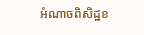អំណាចពិសិដ្ឋខ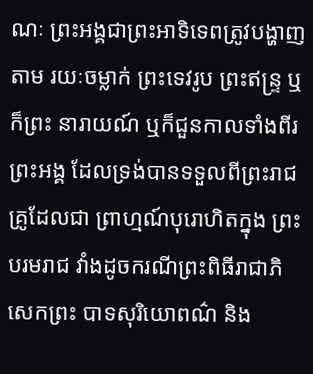ណៈ ព្រះអង្គជាព្រះអាទិទេពត្រូវបង្ហាញតាម រយៈចម្លាក់ ព្រះទេវរូប ព្រះឥន្ទ្រ ឬក៏ព្រះ នារាយណ៍ ឬក៏ជួនកាលទាំងពីរព្រះអង្គ ដែលទ្រង់បានទទួលពីព្រះរាជគ្រូដែលជា ព្រាហ្មណ៍បុរោហិតក្នុង ព្រះបរមរាជ វាំងដូចករណីព្រះពិធីរាជាភិសេកព្រះ បាទសុរិយោពណ៌ និង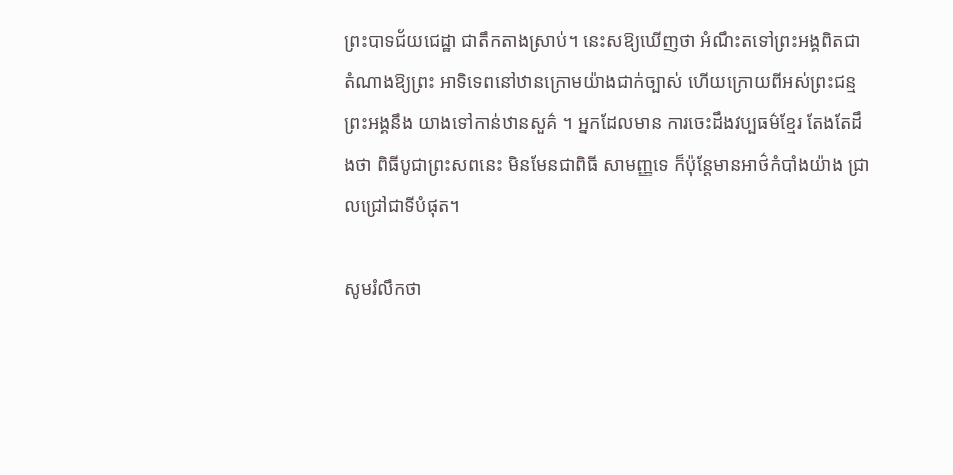ព្រះបាទជ័យជេដ្ឋា ជាតឹកតាងស្រាប់។ នេះសឱ្យឃើញថា អំណឹះតទៅព្រះអង្គពិតជាតំណាងឱ្យព្រះ អាទិទេពនៅឋានក្រោមយ៉ាងជាក់ច្បាស់ ហើយក្រោយពីអស់ព្រះជន្មព្រះអង្គនឹង យាងទៅកាន់ឋានសួគ៌ ។ អ្នកដែលមាន ការចេះដឹងវប្បធម៌ខ្មែរ តែងតែដឹងថា ពិធីបូជាព្រះសពនេះ មិនមែនជាពិធី សាមញ្ញទេ ក៏ប៉ុន្ដែមានអាថ៌កំបាំងយ៉ាង ជ្រាលជ្រៅជាទីបំផុត។

សូមរំលឹកថា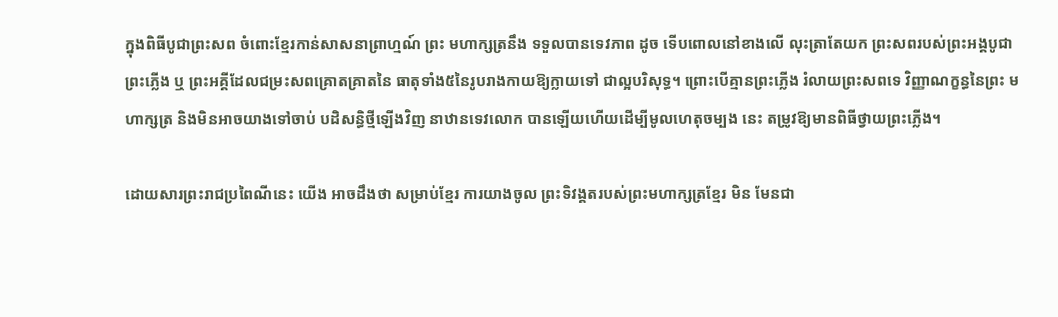ក្នុងពិធីបូជាព្រះសព ចំពោះខ្មែរកាន់សាសនាព្រាហ្មណ៍ ព្រះ មហាក្សត្រនឹង ទទួលបានទេវភាព ដូច ទើបពោលនៅខាងលើ លុះត្រាតែយក ព្រះសពរបស់ព្រះអង្គបូជាព្រះភ្លើង ឬ ព្រះអគ្គីដែលជម្រះសពគ្រោតគ្រាតនៃ ធាតុទាំង៥នៃរូបរាងកាយឱ្យក្លាយទៅ ជាល្អបរិសុទ្ធ។ ព្រោះបើគ្មានព្រះភ្លើង រំលាយព្រះសពទេ វិញ្ញាណក្ខន្ធនៃព្រះ មហាក្សត្រ និងមិនអាចយាងទៅចាប់ បដិសន្ធិថ្មីឡើងវិញ នាឋានទេវលោក បានឡើយហើយដើម្បីមូលហេតុចម្បង នេះ តម្រូវឱ្យមានពិធីថ្វាយព្រះភ្លើង។

ដោយសារព្រះរាជប្រពៃណីនេះ យើង អាចដឹងថា សម្រាប់ខ្មែរ ការយាងចូល ព្រះទិវង្គតរបស់ព្រះមហាក្សត្រខ្មែរ មិន មែនជា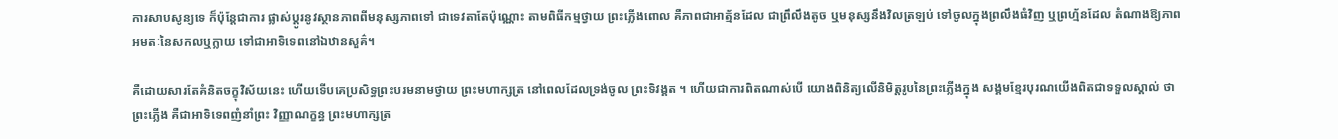ការសាបសូន្យទេ ក៏ប៉ុន្ដែជាការ ផ្លាស់ប្ដូរនូវស្ថានភាពពីមនុស្សភាពទៅ ជាទេវតាតែប៉ុណ្ណោះ តាមពិធីកម្មថ្វាយ ព្រះភ្លើងពោល គឺភាពជាអាត្ម័នដែល ជាព្រឹលឹងតូច ឬមនុស្សនឹងវិលត្រឡប់ ទៅចូលក្នុងព្រលឹងធំវិញ ឬព្រហ្ម័នដែល តំណាងឱ្យភាពអមតៈនៃសកលឬក្លាយ ទៅជាអាទិទេពនៅឯឋានសួគ៌។

គឺដោយសារតែគំនិតចក្ខុវិស័យនេះ ហើយទើបគេប្រសិទ្ធព្រះបរមនាមថ្វាយ ព្រះមហាក្សត្រ នៅពេលដែលទ្រង់ចូល ព្រះទិវង្គត ។ ហើយជាការពិតណាស់បើ យោងពិនិត្យលើនិមិត្ដរូបនៃព្រះភ្លើងក្នុង សង្គមខ្មែរបុរណយើងពិតជាទទួលស្គាល់ ថា ព្រះភ្លើង គឺជាអាទិទេពញំនាំព្រះ វិញ្ញាណក្ខន្ធ ព្រះមហាក្សត្រ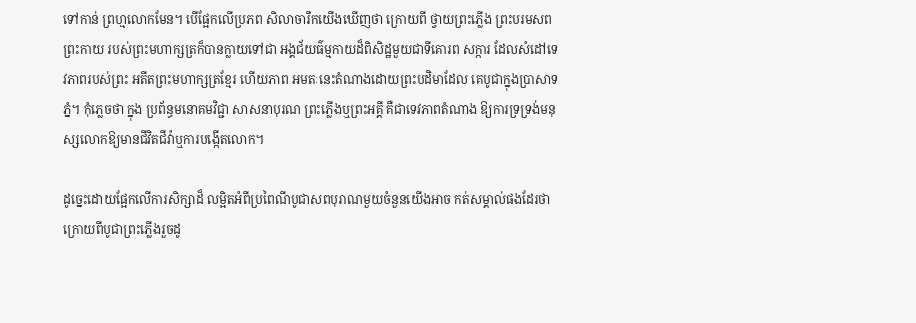ទៅកាន់ ព្រហ្មលោកមែន។ បើផ្អែកលើប្រភព សិលាចារឹកយើងឃើញថា ក្រោយពី ថ្វាយព្រះភ្លើង ព្រះបរមសពព្រះកាយ របស់ព្រះមហាក្សត្រក៏បានក្លាយទៅជា អង្គជ័យធ៌ម្មកាយដ៏ពិសិដ្ឋមួយជាទីគោរព សក្ការ ដែលសំដៅទេវភាពរបស់ព្រះ អតីតព្រះមហាក្សត្រខ្មែរ ហើយភាព អមតៈនេះតំណាងដោយព្រះបដិមាដែល គេបូជាក្នុងប្រាសាទភ្នំ។ កុំភ្លេចថា ក្នុង ប្រព័ន្ធមនោគមវិជ្ជា សាសនាបុរណ ព្រះភ្លើងឬព្រះអគ្គី គឺជាទេវភាពតំណាង ឱ្យការទ្រទ្រង់មនុស្សលោកឱ្យមានជីវិតជីវ៉ាឬការបង្កើតលោក។

ដូច្នេះដោយផ្អែកលើការសិក្សាដ៏ លម្អិតអំពីប្រពៃណីបូជាសពបុរាណមួយចំនួនយើងអាច កត់សម្គាល់ផងដែរថា ក្រោយពីបូជាព្រះភ្លើងរួចដូ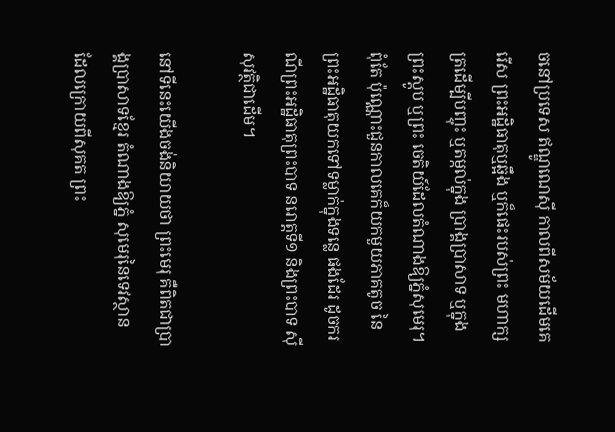ចនៅប្រទេស ឥណ្ឌូណេស៊ី កាលពីសម័យដើមគេរើស ព្រះអដ្ឋិធាតុឬឆ្អឹង ឬក៏ផេះរបស់ព្រះ មហាក្សត្រដើម្បីបញ្ចុះ ឬតម្កល់ក្នុង ប្រាង្គប្រាសាទ ឬក្នុងព្រះស្ដូប ឬព្រះ ចេតិយ៍ដែលតំណាងឱ្យភ្នំសុមេរុ។ ពុំតែ ប៉ុណ្ណោះជួនកាលគេក៏យកមួយភាគតូច នៃព្រះអដ្ឋិធាតុយកទៅទម្លាក់ក្នុងទន្លេ ផងដែរ ដូចករណីព្រះអដ្ឋិធាតុព្រះបាទ នរោត្ដទី១ និងព្រះបាទ ស៊ីសុវត្ថិជាដើម។

នៅទីនេះយើងចង់និយាយថា ព្រះមេរុ គឺពិតជាប្រាង្គប្រាសាទខ្មែរ តំណាងឱ្យភ្នំ សុមេរុនៃទេវស្ថាន ដែលក្រោយពីសុគត ព្រះ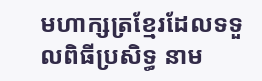មហាក្សត្រខ្មែរដែលទទួលពិធីប្រសិទ្ធ នាម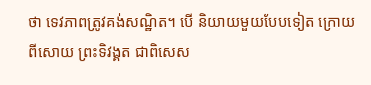ថា ទេវភាពត្រូវគង់សណ្ឋិត។ បើ និយាយមួយបែបទៀត ក្រោយពីសោយ ព្រះទិវង្គត ជាពិសេស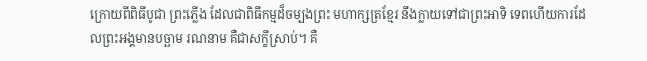ក្រោយពីពិធីបូជា ព្រះភ្លើង ដែលជាពិធីកម្មដ៏ចម្បងព្រះ មហាក្សត្រខ្មែរ នឹងក្លាយទៅជាព្រះអាទិ ទេពហើយការដែលព្រះអង្គមានបច្ឆាម រណនាម គឺជាសក្ខីស្រាប់។ គឺ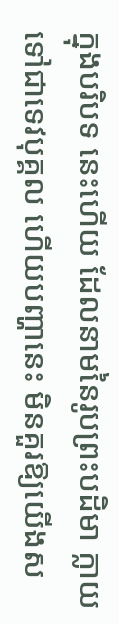ក្នុងបរិបទ នេះហើយ ដែលនាមនៃរូបព្រះបដិមា ក្លាយទៅជាទេវបុគ្គល ហើយបញ្ហានេះ មិនគួរឱ្យយើងស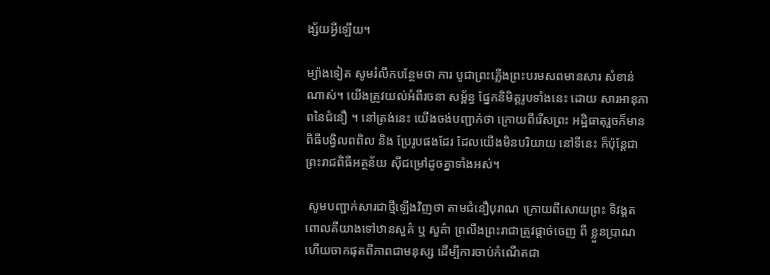ង្ស័យអ្វីឡើយ។

ម្យ៉ាងទៀត សូមរំលឹកបន្ថែមថា ការ បូជាព្រះភ្លើងព្រះបរមសពមានសារ សំខាន់ណាស់។ យើងត្រូវយល់អំពីរចនា សម្ព័ន្ធ ផ្នែកនិមិត្ដរូបទាំងនេះ ដោយ សារអានុភាពនៃជំនឿ ។ នៅត្រង់នេះ យើងចង់បញ្ជាក់ថា ក្រោយពីរើសព្រះ អដ្ឋិធាតុរួចក៏មានពិធីបង្វិលពពិល និង ប្រែរូបផងដែរ ដែលយើងមិនបរិយាយ នៅទីនេះ ក៏ប៉ុន្ដែជាព្រះរាជពិធីអត្ថន័យ ស៊ីជម្រៅដូចគ្នាទាំងអស់។

 សូមបញ្ជាក់សារជាថ្មីឡើងវិញថា តាមជំនឿបុរាណ ក្រោយពីសោយព្រះ ទិវង្គត ពោលគឺយាងទៅឋានសួគ៌ ឬ សួគ៌ា ព្រលឹងព្រះរាជាត្រូវផ្ដាច់ចេញ ពី ខ្លួនប្រាណហើយចាកផុតពីភាពជាមនុស្ស ដើម្បីការចាប់កំណើតជា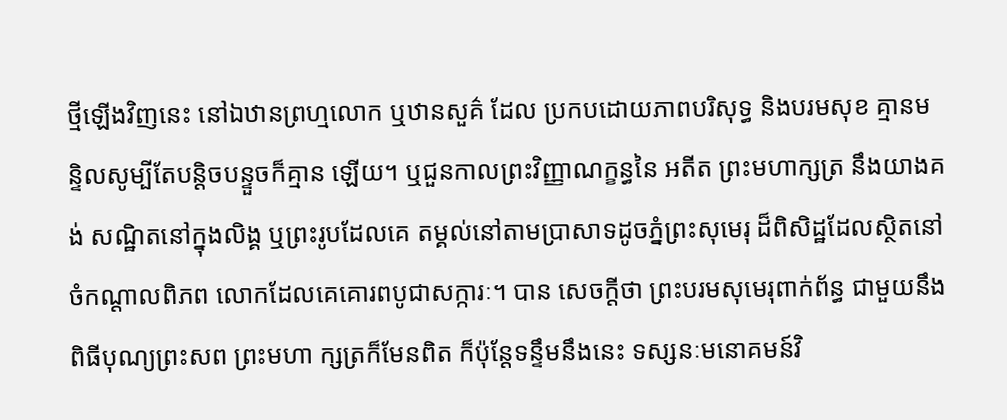ថ្មីឡើងវិញនេះ នៅឯឋានព្រហ្មលោក ឬឋានសួគ៌ ដែល ប្រកបដោយភាពបរិសុទ្ធ និងបរមសុខ គ្មានមន្ទិលសូម្បីតែបន្ដិចបន្ទួចក៏គ្មាន ឡើយ។ ឬជួនកាលព្រះវិញ្ញាណក្ខន្ធនៃ អតីត ព្រះមហាក្សត្រ នឹងយាងគង់ សណ្ឋិតនៅក្នុងលិង្គ ឬព្រះរូបដែលគេ តម្គល់នៅតាមប្រាសាទដូចភ្នំព្រះសុមេរុ ដ៏ពិសិដ្ឋដែលស្ថិតនៅចំកណ្ដាលពិភព លោកដែលគេគោរពបូជាសក្ការៈ។ បាន សេចក្ដីថា ព្រះបរមសុមេរុពាក់ព័ន្ធ ជាមួយនឹងពិធីបុណ្យព្រះសព ព្រះមហា ក្សត្រក៏មែនពិត ក៏ប៉ុន្ដែទន្ទឹមនឹងនេះ ទស្សនៈមនោគមន៍វិ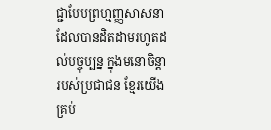ជ្ជាបែបព្រហ្មញ្ញសាសនាដែលបានដិតដាមរហូតដល់បច្ចុប្បន្ន ក្នុងមនោចិន្ដារបស់ប្រជាជន ខ្មែរយើង គ្រប់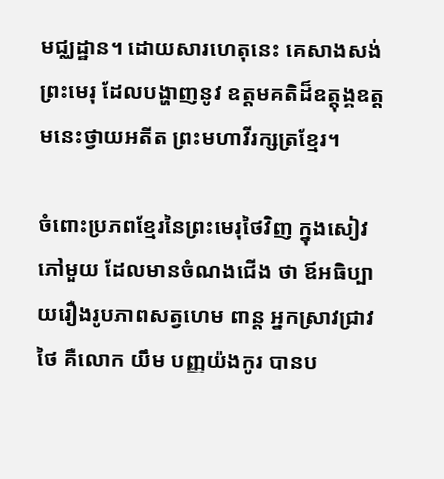មជ្ឈដ្ឋាន។ ដោយសារហេតុនេះ គេសាងសង់ព្រះមេរុ ដែលបង្ហាញនូវ ឧត្ដមគតិដ៏ឧត្ដុង្គឧត្ដមនេះថ្វាយអតីត ព្រះមហាវីរក្សត្រខ្មែរ។

ចំពោះប្រភពខ្មែរនៃព្រះមេរុថៃវិញ ក្នុងសៀវភៅមួយ ដែលមានចំណងជើង ថា ឪអធិប្បាយរឿងរូបភាពសត្វហេម ពាន្ដ អ្នកស្រាវជ្រាវថៃ គឺលោក យឹម បញ្ញយ៉ងកូរ បានប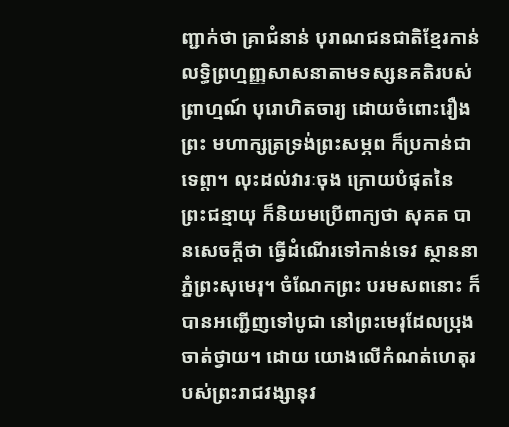ញ្ជាក់ថា គ្រាជំនាន់ បុរាណជនជាតិខ្មែរកាន់លទ្ធិព្រហ្មញ្ញសាសនាតាមទស្សនគតិរបស់ព្រាហ្មណ៍ បុរោហិតចារ្យ ដោយចំពោះរឿងព្រះ មហាក្សត្រទ្រង់ព្រះសម្ភព ក៏ប្រកាន់ជាទេព្ដា។ លុះដល់វារៈចុង ក្រោយបំផុតនៃ ព្រះជន្មាយុ ក៏និយមប្រើពាក្យថា សុគត បានសេចក្ដីថា ធ្វើដំណើរទៅកាន់ទេវ ស្ថាននាភ្នំព្រះសុមេរុ។ ចំណែកព្រះ បរមសពនោះ ក៏បានអញ្ជើញទៅបូជា នៅព្រះមេរុដែលប្រុងចាត់ថ្វាយ។ ដោយ យោងលើកំណត់ហេតុរបស់ព្រះរាជវង្សានុវ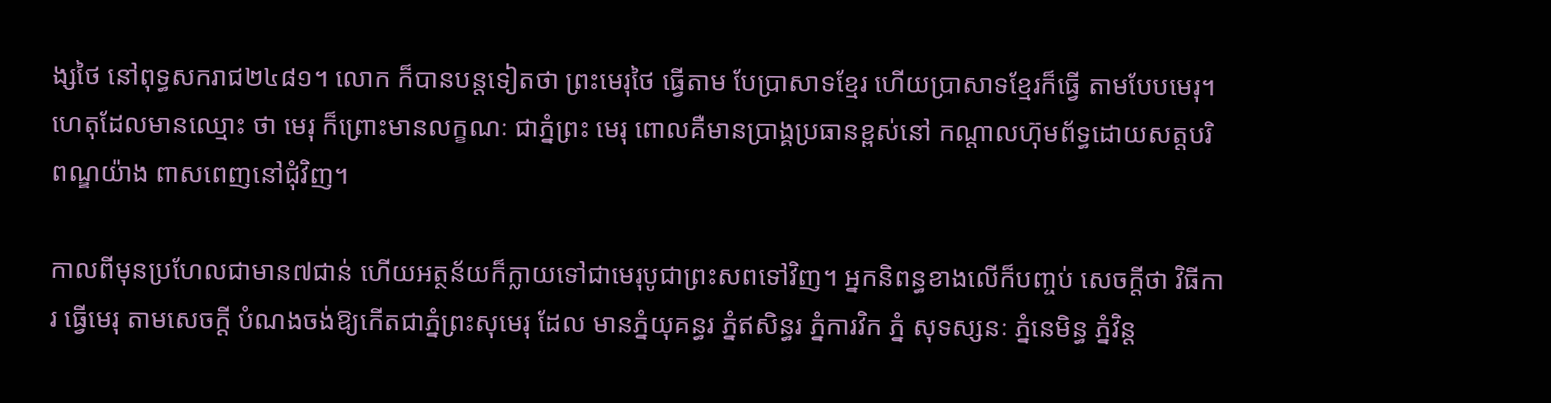ង្សថៃ នៅពុទ្ធសករាជ២៤៨១។ លោក ក៏បានបន្ដទៀតថា ព្រះមេរុថៃ ធ្វើតាម បែប្រាសាទខ្មែរ ហើយប្រាសាទខ្មែរក៏ធ្វើ តាមបែបមេរុ។ ហេតុដែលមានឈ្មោះ ថា មេរុ ក៏ព្រោះមានលក្ខណៈ ជាភ្នំព្រះ មេរុ ពោលគឺមានប្រាង្គប្រធានខ្ពស់នៅ កណ្ដាលហ៊ុមព័ទ្ធដោយសត្ដបរិពណ្ឌយ៉ាង ពាសពេញនៅជុំវិញ។

កាលពីមុនប្រហែលជាមាន៧ជាន់ ហើយអត្ថន័យក៏ក្លាយទៅជាមេរុបូជាព្រះសពទៅវិញ។ អ្នកនិពន្ធខាងលើក៏បញ្ចប់ សេចក្ដីថា វិធីការ ធ្វើមេរុ តាមសេចក្ដី បំណងចង់ឱ្យកើតជាភ្នំព្រះសុមេរុ ដែល មានភ្នំយុគន្ធរ ភ្នំឥសិន្ធរ ភ្នំការវិក ភ្នំ សុទស្សនៈ ភ្នំនេមិន្ធ ភ្នំវិន្ដ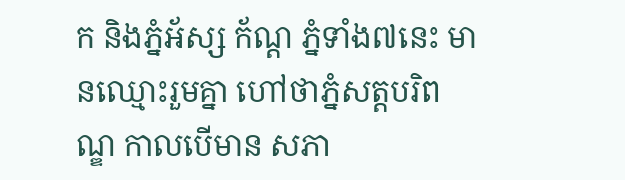ក និងភ្នំអ័ស្ស ក័ណ្ដ ភ្នំទាំង៧នេះ មានឈ្មោះរួមគ្នា ហៅថាភ្នំសត្ដបរិពណ្ឌ កាលបើមាន សភា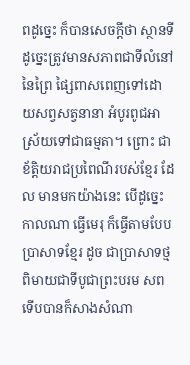ពដូច្នេះ ក៏បានសេចក្ដីថា ស្ថានទី ដូច្នេះត្រូវមានសភាពជាទីលំនៅនៃព្រៃ ផ្សៃពាសពេញទៅដោយសព្វសត្វនានា អំបូរពូជអាស្រ័យទៅជាធម្មតា។ ព្រោះ ជាខ័ត្ដិយរាជប្រពៃណីរបស់ខ្មែរ ដែល មានមកយ៉ាងនេះ បើដូច្នេះកាលណា ធ្វើមេរុ ក៏ធ្វើតាមបែបប្រាសាទខ្មែរ ដូច ជាប្រាសាទថ្មពិមាយជាទីបូជាព្រះបរម សព ទើបបានក៏សាងសំណា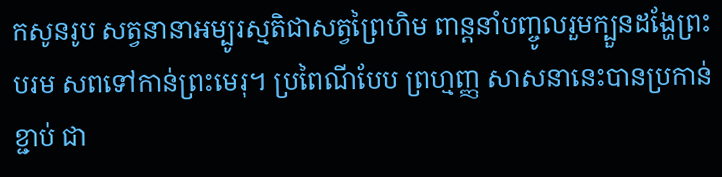កសូនរូប សត្វនានាអម្បូរស្មតិជាសត្វព្រៃហិម ពាន្ដនាំបញ្ចូលរួមក្បួនដង្ហែព្រះបរម សពទៅកាន់ព្រះមេរុ។ ប្រពៃណីបែប ព្រហ្មញ្ញ សាសនានេះបានប្រកាន់ខ្ជាប់ ជា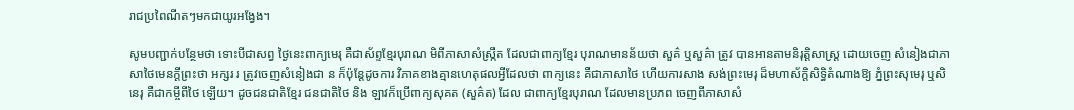រាជប្រពៃណីតៗមកជាយូរអង្វែង។

សូមបញ្ជាក់បន្ថែមថា ទោះបីជាសព្វ ថ្ងៃនេះពាក្យមេរុ គឺជាស័ព្ទខ្មែរបុរាណ មិពីភាសាសំស្ក្រឹត ដែលជាពាក្យខ្មែរ បុរាណមានន័យថា សួគ៌ ឬសួគ៌ា ត្រូវ បានអានតាមនិរុត្ដិសាស្ដ្រ ដោយចេញ សំនៀងជាភាសាថៃមេនក្ដីព្រះថា អក្សរ រ ត្រូវចេញសំនៀងជា ន ក៏ប៉ុន្ដែដូចការ វិភាគខាងគ្មានហេតុផលអ្វីដែលថា ពាក្យនេះ គឺជាភាសាថៃ ហើយការសាង សង់ព្រះមេរុ ដ៏មហាស័ក្ដិសិទ្ធិតំណាងឱ្យ ភ្នំព្រះសុមេរុ ឬសិនេរុ គឺជាកម្ចីពីថៃ ឡើយ។ ដូចជនជាតិខ្មែរ ជនជាតិថៃ និង ឡាវក៏ប្រើពាក្យសុគត (សួគ៌ត) ដែល ជាពាក្យខ្មែរបុរាណ ដែលមានប្រភព ចេញពីភាសាសំ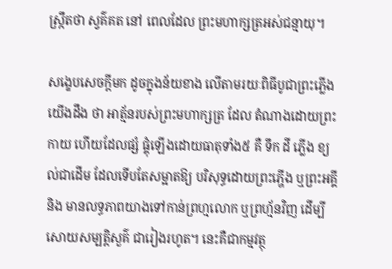ស្ក្រឹតថា ស្វគ៌គត នៅ ពេលដែល ព្រះមហាក្សត្រអស់ជន្មាយុ។

សង្ខេបសេចក្ដីមក ដូចក្នុងន័យខាង លើតាមរយៈពិធីបូជាព្រះភ្លើង យើងដឹង ថា អាត្ម័នរបស់ព្រះមហាក្សត្រ ដែល តំណាងដោយព្រះកាយ ហើយដែលផ្សំ ផ្គុំឡើងដោយធាតុទាំង៥ គឺ ទឹក ដី ភ្លើង ខ្យល់ជាដើម ដែលទើបតែសម្អាតឱ្យ បរិសុទ្ធដោយព្រះភ្ហើង ឬព្រះអគ្គី និង មានលទ្ធភាពយាងទៅកាន់ព្រហ្មលោក ឬព្រហ្ម័នវិញ ដើម្បីសោយសម្បត្ដិសួគ៌ ជារៀងរហូត។ នេះគឺជាកម្មវត្ថុ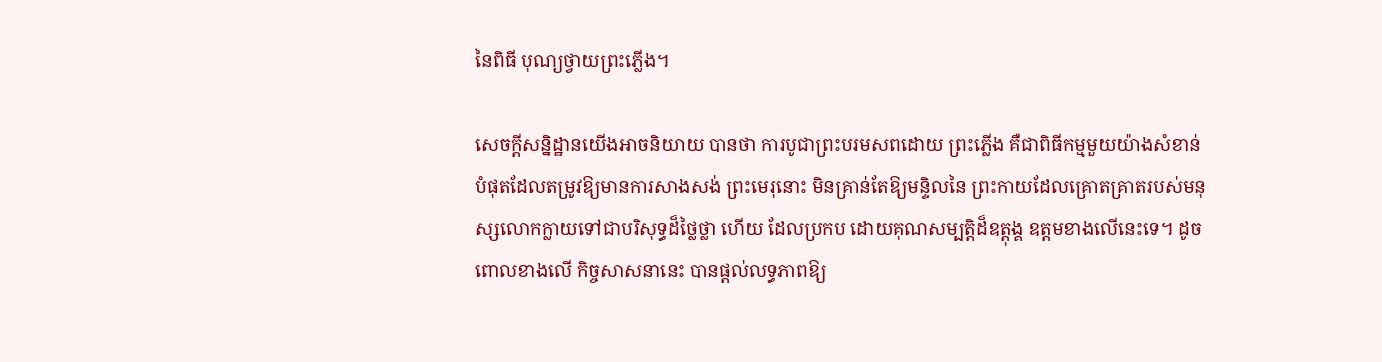នៃពិធី បុណ្យថ្វាយព្រះភ្លើង។

សេចក្ដីសន្និដ្ឋានយើងអាចនិយាយ បានថា ការបូជាព្រះបរមសពដោយ ព្រះភ្លើង គឺជាពិធីកម្មមួយយ៉ាងសំខាន់ បំផុតដែលតម្រូវឱ្យមានការសាងសង់ ព្រះមេរុនោះ មិនគ្រាន់តែឱ្យមន្ទិលនៃ ព្រះកាយដែលគ្រោតគ្រាតរបស់មនុស្សលោកក្លាយទៅជាបរិសុទ្ធដ៏ថ្លៃថ្លា ហើយ ដែលប្រកប ដោយគុណសម្បត្ដិដ៏ឧត្ដុង្គ ឧត្ដមខាងលើនេះទេ។ ដូចពោលខាងលើ កិច្ចសាសនានេះ បានផ្ដល់លទ្ធភាពឱ្យ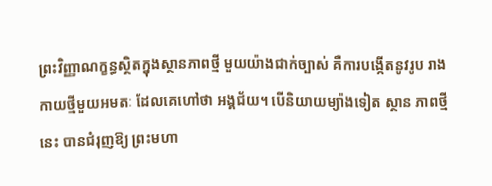ព្រះវិញ្ញាណក្ខន្ធស្ថិតក្នុងស្ថានភាពថ្មី មួយយ៉ាងជាក់ច្បាស់ គឺការបង្កើតនូវរូប រាងកាយថ្មីមួយអមតៈ ដែលគេហៅថា អង្គជ័យ។ បើនិយាយម្យ៉ាងទៀត ស្ថាន ភាពថ្មីនេះ បានជំរុញឱ្យ ព្រះមហា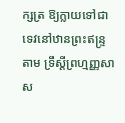ក្សត្រ ឱ្យក្លាយទៅជាទេវនៅឋានព្រះឥន្ទ្រតាម ទ្រឹស្ដីព្រហ្មញ្ញសាស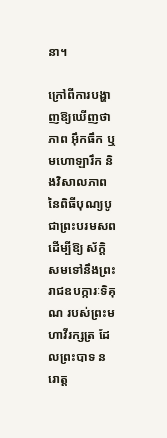នា។

ក្រៅពីការបង្ហាញឱ្យឃើញថា ភាព អ៊ឹកធឹក ឬមហោឡារឹក និងវិសាលភាព នៃពិធីបុណ្យបូជាព្រះបរមសព ដើម្បីឱ្យ ស័ក្ដិសមទៅនឹងព្រះរាជឧបក្ការៈទិគុណ របស់ព្រះមហាវីរក្សត្រ ដែលព្រះបាទ នរោត្ដ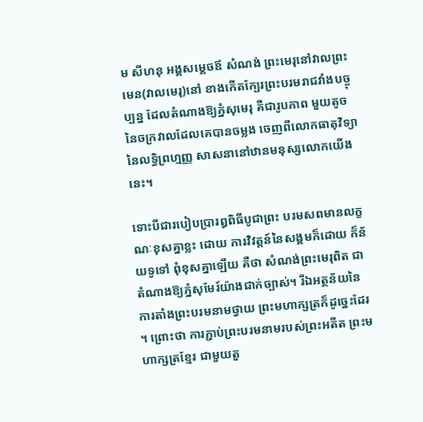ម សីហនុ អង្គសម្ដេចឪ សំណង់ ព្រះមេរុនៅវាលព្រះមេន(វាលមេរុ)នៅ ខាងកើតក្បែរព្រះបរមរាជវាំងបច្ចុប្បន្ន ដែលតំណាងឱ្យភ្នំសុមេរុ គឺជារូបភាព មួយតូចនៃចក្រវាលដែលគេបានចម្លង ចេញពីលោកធាតុវិទ្យា នៃលទ្ធិព្រហ្មញ្ញ សាសនានៅឋានមនុស្សលោកយើងនេះ។

ទោះបីជារបៀបប្រារឰពិធីបូជាព្រះ បរមសពមានលក្ខណៈខុសគ្នាខ្លះ ដោយ ការវិវត្ដន៍នៃសង្គមក៏ដោយ ក៏ន័យទូទៅ ពុំខុសគ្នាឡើយ គឺថា សំណង់ព្រះមេរុពិត ជាតំណាងឱ្យភ្នំសុមែរ៍យ៉ាងជាក់ច្បាស់។ រីឯអត្ថន័យនៃការតាំងព្រះបរមនាមថ្វាយ ព្រះមហាក្សត្រក៏ដូច្នេះដែរ។ ព្រោះថា ការភ្ជាប់ព្រះបរមនាមរបស់ព្រះអតីត ព្រះមហាក្សត្រខ្មែរ ជាមួយតួ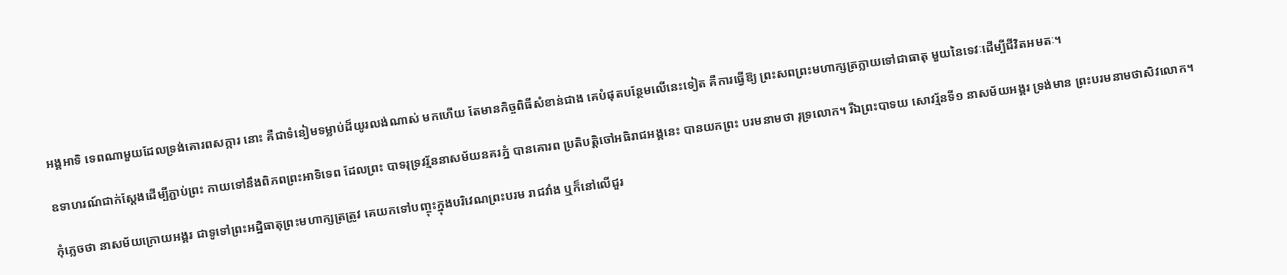អង្គអាទិ ទេពណាមួយដែលទ្រង់គោរពសក្ការ នោះ គឺជាទំនៀមទម្លាប់ដ៏យូរលង់ណាស់ មកហើយ តែមានកិច្ចពិធីសំខាន់ជាង គេបំផុតបន្ថែមលើនេះទៀត គឺការធ្វើឱ្យ ព្រះសពព្រះមហាក្សត្រក្លាយទៅជាធាតុ មួយនៃទេវៈដើម្បីជីវិតអមតៈ។

ឧទាហរណ៍ជាក់ស្ដែងដើម្បីភ្ជាប់ព្រះ កាយទៅនឹងពិភពព្រះអាទិទេព ដែលព្រះ បាទរុទ្រវរ្ម័ននាសម័យនគរភ្នំ បានគោរព ប្រតិបត្ដិចៅអធិរាជអង្គនេះ បានយកព្រះ បរមនាមថា រុទ្រលោក។ រីឯព្រះបាទយ សោវរ្ម័នទី១ នាសម័យអង្គរ ទ្រង់មាន ព្រះបរមនាមថាសិវលោក។

កុំភ្លេចថា នាសម័យក្រោយអង្គរ ជាទូទៅព្រះអដ្ឋិធាតុព្រះមហាក្សត្រត្រូវ គេយកទៅបញ្ចុះក្នុងបរិវេណព្រះបរម រាជវាំង ឬក៏នៅលើជួរ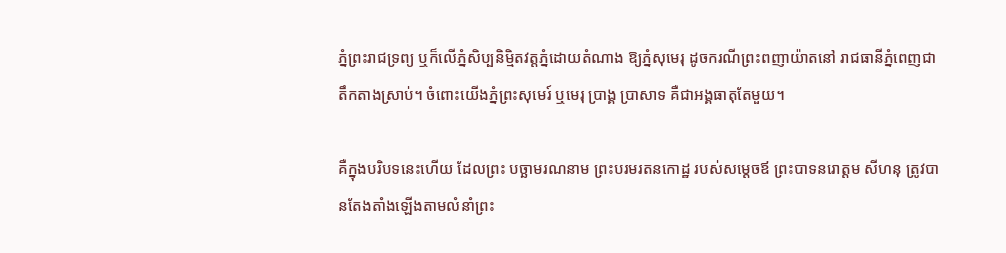ភ្នំព្រះរាជទ្រព្យ ឬក៏លើភ្នំសិប្បនិម្មិតវត្ដភ្នំដោយតំណាង ឱ្យភ្នំសុមេរុ ដូចករណីព្រះពញាយ៉ាតនៅ រាជធានីភ្នំពេញជាតឹកតាងស្រាប់។ ចំពោះយើងភ្នំព្រះសុមេរ៍ ឬមេរុ ប្រាង្គ ប្រាសាទ គឺជាអង្គធាតុតែមួយ។

គឺក្នុងបរិបទនេះហើយ ដែលព្រះ បច្ឆាមរណនាម ព្រះបរមរតនកោដ្ឋ របស់សម្ដេចឪ ព្រះបាទនរោត្ដម សីហនុ ត្រូវបានតែងតាំងឡើងតាមលំនាំព្រះ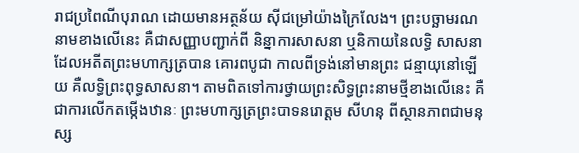រាជប្រពៃណីបុរាណ ដោយមានអត្ថន័យ ស៊ីជម្រៅយ៉ាងក្រៃលែង។ ព្រះបច្ឆាមរណ នាមខាងលើនេះ គឺជាសញ្ញាបញ្ជាក់ពី និន្នាការសាសនា ឬនិកាយនៃលទ្ធិ សាសនា ដែលអតីតព្រះមហាក្សត្របាន គោរពបូជា កាលពីទ្រង់នៅមានព្រះ ជន្មាយុនៅឡើយ គឺលទ្ធិព្រះពុទ្ធសាសនា។ តាមពិតទៅការថ្វាយព្រះសិទ្ធព្រះនាមថ្មីខាងលើនេះ គឺជាការលើកតម្កើងឋានៈ ព្រះមហាក្សត្រព្រះបាទនរោត្ដម សីហនុ ពីស្ថានភាពជាមនុស្ស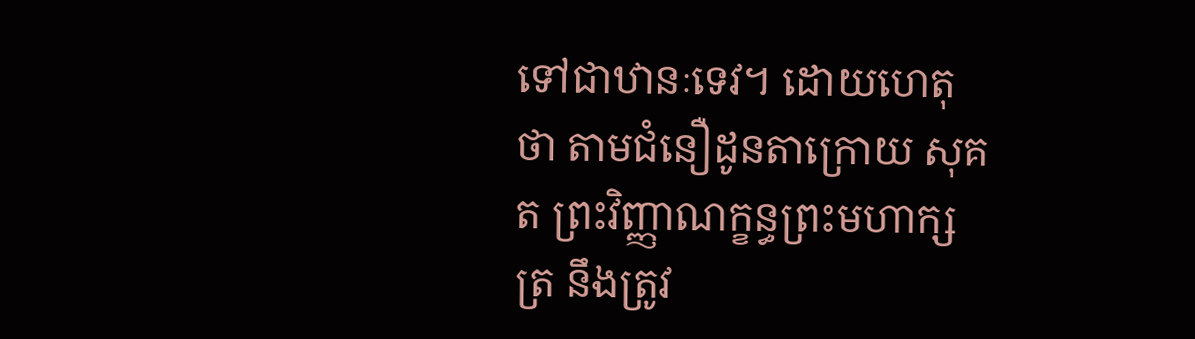ទៅជាឋានៈទេវ។ ដោយហេតុថា តាមជំនឿដូនតាក្រោយ សុគត ព្រះវិញ្ញាណក្ខន្ធព្រះមហាក្សត្រ នឹងត្រូវ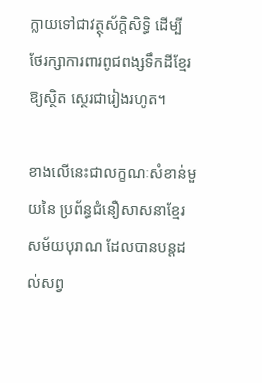ក្លាយទៅជាវត្ថុស័ក្ដិសិទ្ធិ ដើម្បី ថែរក្សាការពារពូជពង្សទឹកដីខ្មែរឱ្យស្ថិត ស្ថេរជារៀងរហូត។

ខាងលើនេះជាលក្ខណៈសំខាន់មួយនៃ ប្រព័ន្ធជំនឿសាសនាខ្មែរសម័យបុរាណ ដែលបានបន្ដដល់សព្វ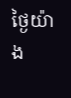ថ្ងៃយ៉ាង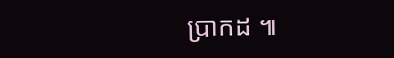ប្រាកដ ៕